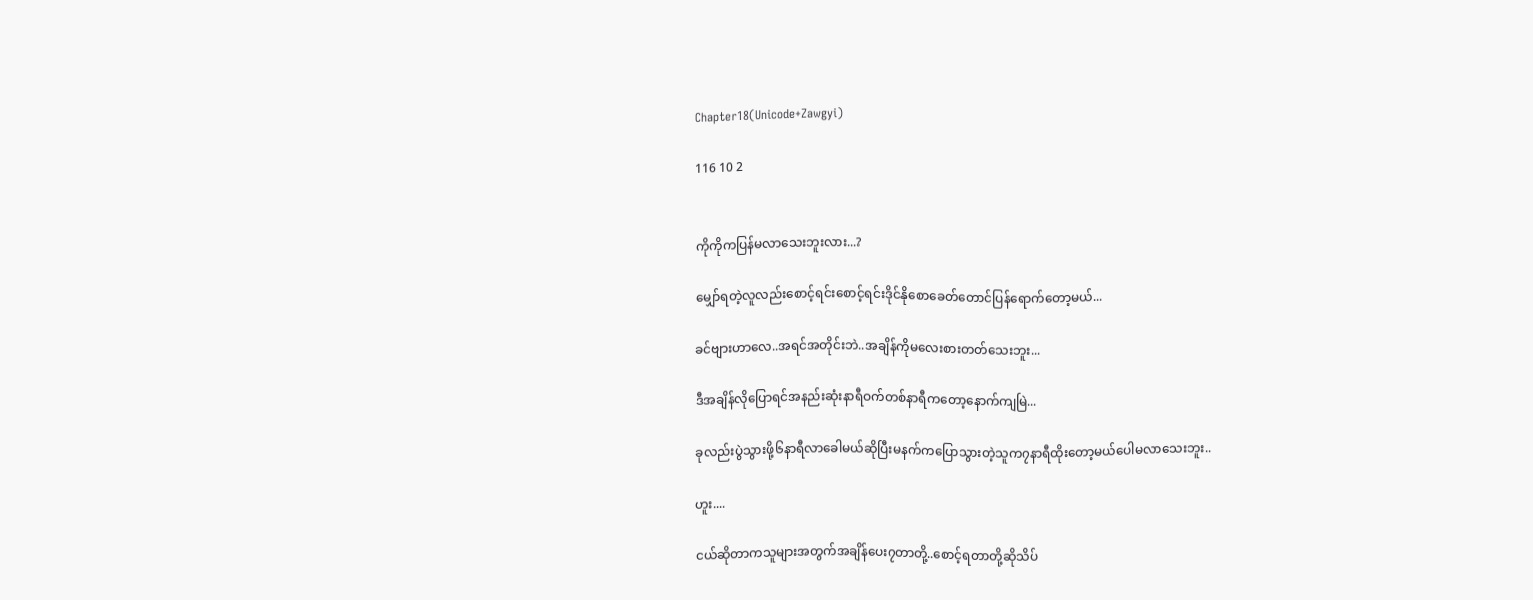Chapter18(Unicode+Zawgyi)

116 10 2


ကိုကိုကပြန်မလာသေးဘူးလား...?

မျှော်ရတဲ့လူလည်းစောင့်ရင်းစောင့်ရင်းဒိုင်နိုစောခေတ်တောင်ပြန်ရောက်တော့မယ်...

ခင်ဗျားဟာလေ..အရင်အတိုင်းဘဲ..အချိန်ကိုမလေးစားတတ်သေးဘူး...

ဒီအချိန်လိုပြောရင်အနည်းဆုံးနာရီဝက်တစ်နာရီကတော့နောက်ကျမြဲ...

ခုလည်းပွဲသွားဖို့၆နာရီလာခေါမယ်ဆိုပြီးမနက်ကပြောသွားတဲ့သူက၇နာရီထိုးတော့မယ်ပေါမလာသေးဘူး..

ဟူး....

ငယ်ဆိုတာကသူများအတွက်အချိန်ပေး၇တာတို့..စောင့်ရတာတို့ဆိုသိပ်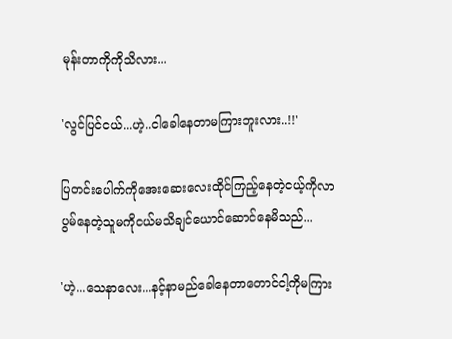မုန်းတာကိုကိုသိလား...

'လွင်ပြင်ငယ်...ဟဲ့..ငါခေါနေတာမကြားဘူးလား..!!'

ပြတင်းပေါက်ကိုအေးဆေးလေးထိုင်ကြည့်နေတဲ့ငယ့်ကိုလာပွမ်နေတဲ့သူမကိုငယ်မသိချင်ယောင်ဆောင်နေမိသည်...

'ဟဲ့...သေနာလေး...နင့်နာမည်ခေါနေတာတောင်ငါ့ကိုမကြား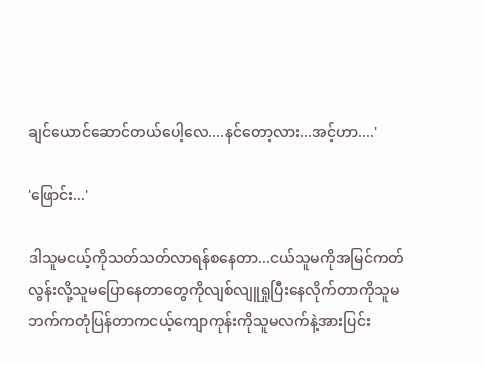ချင်ယောင်ဆောင်တယ်ပေါ့လေ....နင်တော့လား...အင့်ဟာ....'

'ဖြောင်း...'

ဒါသူမငယ့်ကိုသတ်သတ်လာရန်စနေတာ...ငယ်သူမကိုအမြင်ကတ်လွန်းလို့သူမပြောနေတာတွေကိုလျစ်လျူရှုပြီးနေလိုက်တာကိုသူမဘက်ကတုံပြန်တာကငယ့်ကျောကုန်းကိုသူမလက်နဲ့အားပြင်း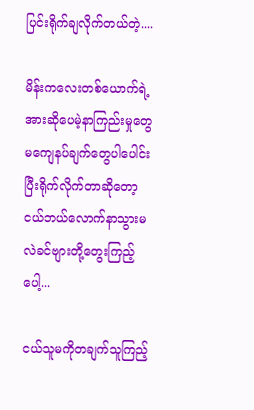ပြင်းရိုက်ချလိုက်တယ်တဲ့....

မိန်းကလေးတစ်ယောက်ရဲ့အားဆိုပေမဲ့နာကြည်းမှုတွေမကျေနပ်ချက်တွေပါပေါင်းပြီးရိုက်လိုက်တာဆိုတော့ငယ်ဘယ်လောက်နာသွားမလဲခင်ဗျားတို့တွေးကြည့်ပေါ့...

ငယ်သူမကိုတချက်သူကြည့်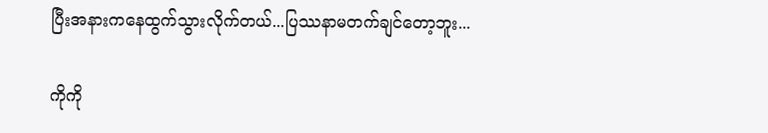ပြီးအနားကနေထွက်သွားလိုက်တယ်...ပြဿနာမတက်ချင်တော့ဘူး...

ကိုကို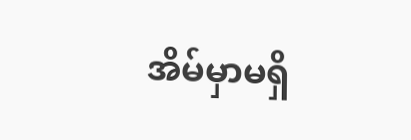အိမ်မှာမရှိ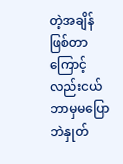တဲ့အချိန်ဖြစ်တာကြောင့်လည်းငယ်ဘာမှမပြောဘဲနှုတ်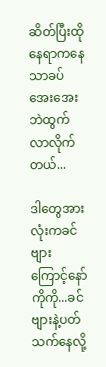ဆိတ်ပြီးထိုနေရာကနေသာခပ်အေးအေးဘဲထွက်လာလိုက်တယ်...

ဒါတွေအားလုံးကခင်ဗျားကြောင့်နော်ကိုကို...ခင်ဗျားနဲ့ပတ်သက်နေလို့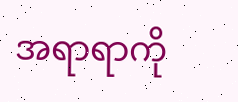အရာရာကို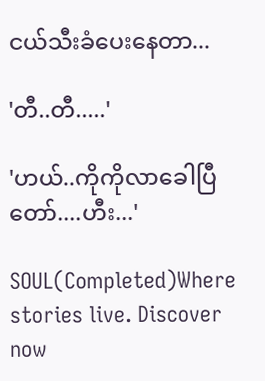ငယ်သီးခံပေးနေတာ...

'တီ..တီ.....'

'ဟယ်..ကိုကိုလာခေါပြီတော်....ဟီး...'

SOUL(Completed)Where stories live. Discover now